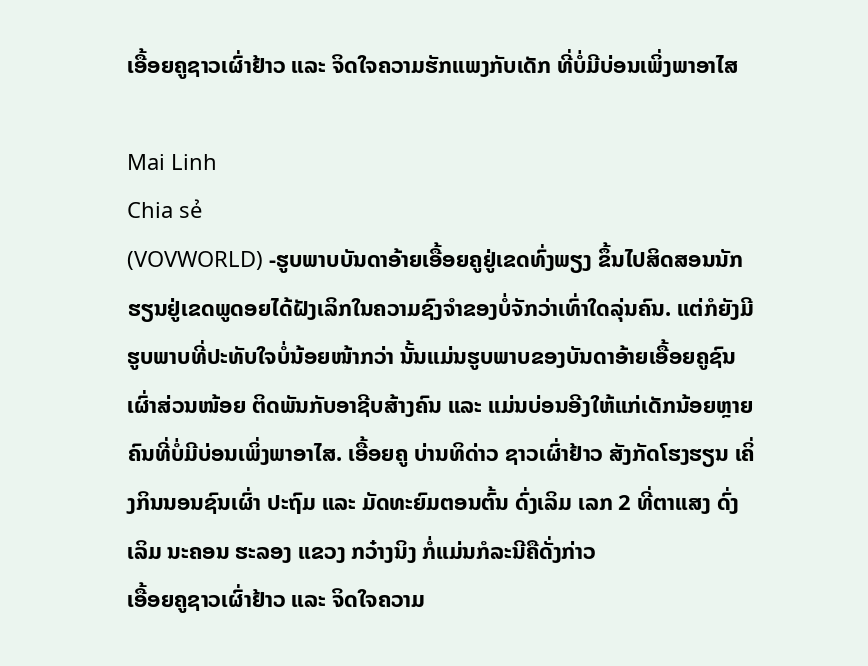ເອື້ອຍຄູຊາວເຜົ່າຢ້າວ ແລະ ຈິດໃຈຄວາມຮັກແພງກັບເດັກ ທີ່ບໍ່ມີບ່ອນເພິ່ງພາອາໄສ

Mai Linh
Chia sẻ
(VOVWORLD) -ຮູບພາບບັນດາອ້າຍເອື້ອຍຄູຢູ່ເຂດທົ່ງພຽງ ຂຶ້ນໄປສິດສອນນັກຮຽນຢູ່ເຂດພູດອຍໄດ້ຝັງເລິກໃນຄວາມຊົງຈຳຂອງບໍ່ຈັກວ່າເທົ່າໃດລຸ່ນຄົນ. ແຕ່ກໍຍັງມີຮູບພາບທີ່ປະທັບໃຈບໍ່ນ້ອຍໜ້າກວ່າ ນັ້ນແມ່ນຮູບພາບຂອງບັນດາອ້າຍເອື້ອຍຄູຊົນເຜົ່າສ່ວນໜ້ອຍ ຕິດພັນກັບອາຊີບສ້າງຄົນ ແລະ ແມ່ນບ່ອນອີງໃຫ້ແກ່ເດັກນ້ອຍຫຼາຍຄົນທີ່ບໍ່ມີບ່ອນເພິ່ງພາອາໄສ. ເອື້ອຍຄູ ບ່ານທິດ່າວ ຊາວເຜົ່າຢ້າວ ສັງກັດໂຮງຮຽນ ເຄິ່ງກິນນອນຊົນເຜົ່າ ປະຖົມ ແລະ ມັດທະຍົມຕອນຕົ້ນ ດົ່ງເລິມ ເລກ 2 ທີ່ຕາແສງ ດົ່ງເລິມ ນະຄອນ ຮະລອງ ແຂວງ ກວ໋າງນິງ ກໍ່ແມ່ນກໍລະນີຄືດັ່ງກ່າວ
ເອື້ອຍຄູຊາວເຜົ່າຢ້າວ ແລະ ຈິດໃຈຄວາມ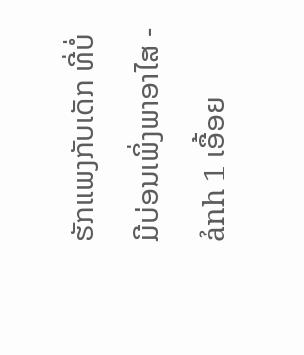ຮັກແພງກັບເດັກ ທີ່ບໍ່ມີບ່ອນເພິ່ງພາອາໄສ - ảnh 1 ເອື້ອຍ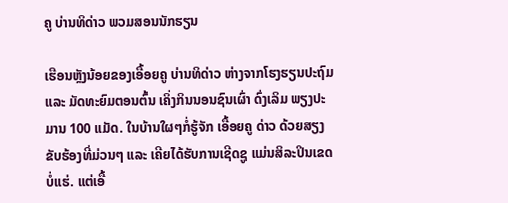ຄູ ບ່ານທິດ່າວ ພວມສອນນັກຮຽນ

ເຮືອນຫຼັງນ້ອຍຂອງເອື້ອຍຄູ ບ່ານທິດ່າວ ຫ່າງຈາກໂຮງຮຽນປະຖົມ ແລະ ມັດທະຍົມຕອນຕົ້ນ ເຄິ່ງກິນນອນຊົນເຜົ່າ ດົ່ງເລິມ ພຽງປະມານ 100 ແມັດ. ໃນບ້ານໃຜໆກໍ່ຮູ້ຈັກ ເອື້ອຍຄູ ດ່າວ ດ້ວຍສຽງຂັບຮ້ອງທີ່ມ່ວນໆ ແລະ ເຄີຍໄດ້ຮັບການເຊີດຊູ ແມ່ນສິລະປິນເຂດບໍ່ແຮ່. ແຕ່ເອື້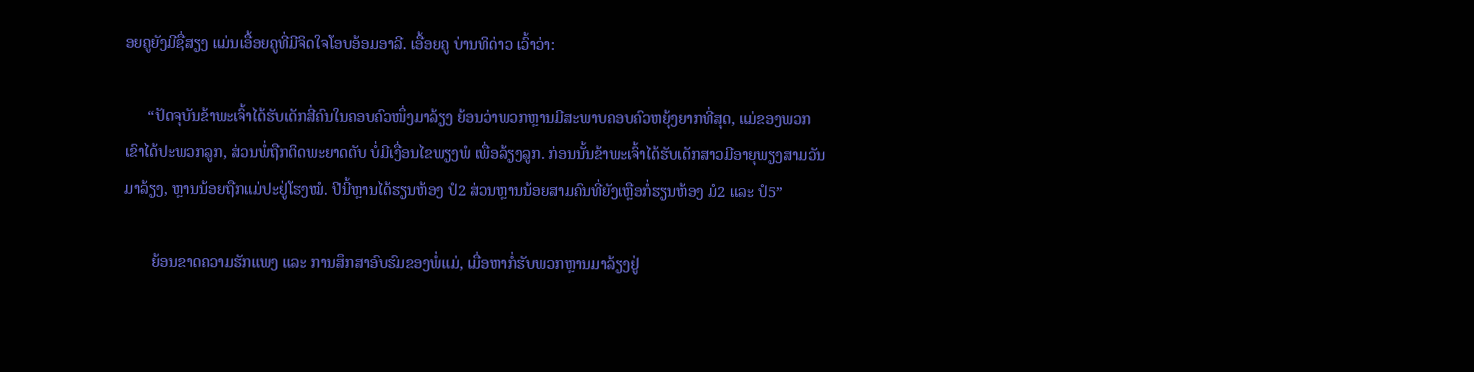ອຍຄູຍັງມີຊື່ສຽງ ແມ່ນເອື້ອຍຄູທີ່ມີຈິດໃຈໂອບອ້ອມອາລີ. ເອື້ອຍຄູ ບ່ານທິດ່າວ ເວົ້າວ່າ:

      “ປັດຈຸບັນຂ້າພະເຈົ້າໄດ້ຮັບເດັກສີ່ຄົນໃນຄອບຄົວໜຶ່ງມາລ້ຽງ ຍ້ອນວ່າພວກຫຼານມີສະພາບຄອບຄົວຫຍຸ້ງຍາກທີ່ສຸດ, ແມ່ຂອງພວກເຂົາໄດ້ປະພວກລູກ, ສ່ວນພໍ່ຖືກຕິດພະຍາດຕັບ ບໍ່ມີເງື່ອນໄຂພຽງພໍ ເພື່ອລ້ຽງລູກ. ກ່ອນນັ້ນຂ້າພະເຈົ້າໄດ້ຮັບເດັກສາວມີອາຍຸພຽງສາມວັນມາລ້ຽງ, ຫຼານນ້ອຍຖືກແມ່ປະຢູ່ໂຮງໝໍ. ປີນີ້ຫຼານໄດ້ຮຽນຫ້ອງ ປໍ2 ສ່ວນຫຼານນ້ອຍສາມຄົນທີ່ຍັງເຫຼືອກໍ່ຮຽນຫ້ອງ ມໍ2 ແລະ ປໍ5”

       ຍ້ອນຂາດຄວາມຮັກແພງ ແລະ ການສຶກສາອົບຮົມຂອງພໍ່ແມ່, ເມື່ອຫາກໍ່ຮັບພວກຫຼານມາລ້ຽງຢູ່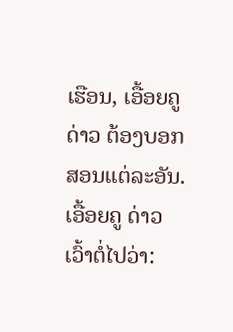ເຮືອນ, ເອື້ອຍຄູ ດ່າວ ຕ້ອງບອກສອນແຕ່ລະອັນ. ເອື້ອຍຄູ ດ່າວ ເວົ້າຕໍ່ໄປວ່າ: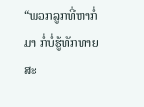“ພວກລູກທີ່ຫາກໍ່ມາ ກໍ່ບໍ່ຮູ້ທັກທາຍສະ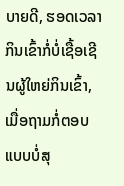ບາຍດີ, ຮອດເວລາກິນເຂົ້າກໍ່ບໍ່ເຊື້ອເຊີນຜູ້ໃຫຍ່ກິນເຂົ້າ,  ເມື່ອຖາມກໍ່ຕອບແບບບໍ່ສຸ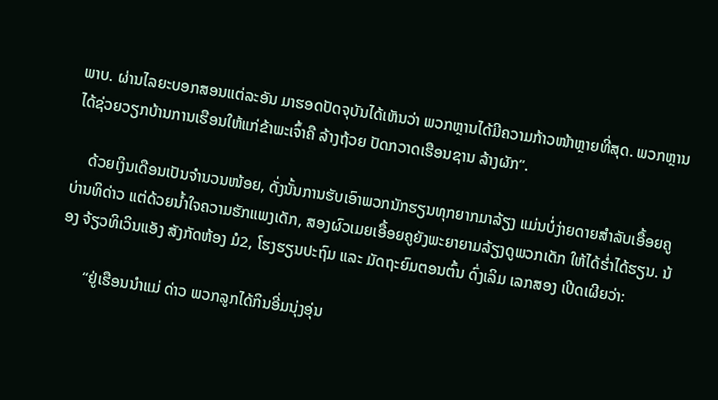ພາບ. ຜ່ານໄລຍະບອກສອນແຕ່ລະອັນ ມາຮອດປັດຈຸບັນໄດ້ເຫັນວ່າ ພວກຫຼານໄດ້ມີຄວາມກ້າວໜ້າຫຼາຍທີ່ສຸດ. ພວກຫຼານໄດ້ຊ່ວຍວຽກບ້ານການເຮືອນໃຫ້ແກ່ຂ້າພະເຈົ້າຄື ລ້າງຖ້ວຍ ປັດກວາດເຮືອນຊານ ລ້າງຜັກ”.

    ດ້ວຍເງິນເດືອນເປັນຈຳນວນໜ້ອຍ, ດັ່ງນັ້ນການຮັບເອົາພວກນັກຮຽນທຸກຍາກມາລ້ຽງ ແມ່ນບໍ່ງ່າຍດາຍສຳລັບເອື້ອຍຄູ ບ່ານທິດ່າວ ແຕ່ດ້ວຍນ້ຳໃຈຄວາມຮັກແພງເດັກ, ສອງຜົວເມຍເອື້ອຍຄູຍັງພະຍາຍາມລ້ຽງດູພວກເດັກ ໃຫ້ໄດ້ຮ່ຳໄດ້ຮຽນ. ນ້ອງ ຈ້ຽວທິເວິນແອັງ ສັງກັດຫ້ອງ ມໍ2, ໂຮງຮຽນປະຖົມ ແລະ ມັດຖະຍົມຕອນຕົ້ນ ດົ່ງເລິມ ເລກສອງ ເປີດເຜີຍວ່າ:

       “ຢູ່ເຮືອນນຳແມ່ ດ່າວ ພວກລູກໄດ້ກິນອີ່ມນຸ່ງອຸ່ນ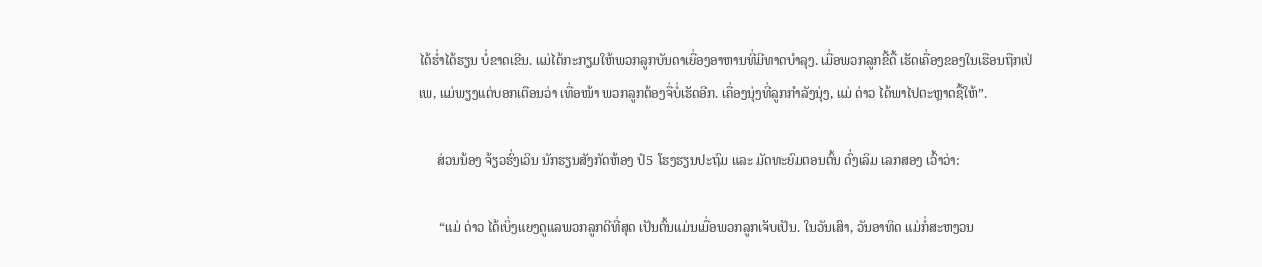ໄດ້ຮ່ຳໄດ້ຮຽນ ບໍ່ຂາດເຂີນ. ແມ່ໄດ້ກະກຽມໃຫ້ພວກລູກບັນດາເຍື່ອງອາຫານທີ່ມີທາດບຳລຸງ. ເມື່ອພວກລູກຂີ້ດື້ ເຮັດເຄື່ອງຂອງໃນເຮືອນຖືກເປ່ເພ, ແມ່ພຽງແຕ່ບອກເຕືອນວ່າ ເທື່ອໜ້າ ພວກລູກຕ້ອງຈື່ບໍ່ເຮັດອີກ. ເຄື່ອງນຸ່ງທີ່ລູກກຳລັງນຸ່ງ, ແມ່ ດ່າວ ໄດ້ພາໄປຕະຫຼາດຊື້ໃຫ້”.

     ສ່ວນນ້ອງ ຈ້ຽວຮົ່ງເວິນ ນັກຮຽນສັງກັດຫ້ອງ ປໍ5 ໂຮງຮຽນປະຖົມ ແລະ ມັດທະຍົມຕອນຕົ້ນ ດົ່ງເລິມ ເລກສອງ ເວົ້າວ່າ:

      “ແມ່ ດ່າວ ໄດ້ເບິ່ງແຍງດູແລພວກລູກດີທີ່ສຸດ ເປັນຕົ້ນແມ່ນເມື່ອພວກລູກເຈັບເປັນ. ໃນວັນເສົາ, ວັນອາທິດ ແມ່ກໍ່ສະຫງວນ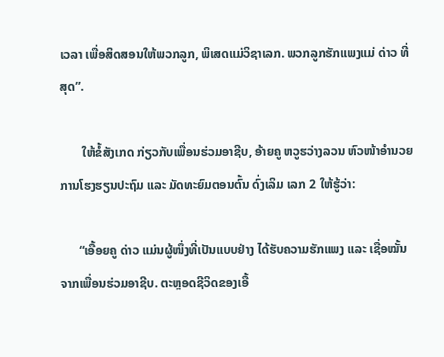ເວລາ ເພື່ອສິດສອນໃຫ້ພວກລູກ, ພິເສດແມ່ວິຊາເລກ. ພວກລູກຮັກແພງແມ່ ດ່າວ ທີ່ສຸດ”.

       ໃຫ້ຂໍ້ສັງເກດ ກ່ຽວກັບເພື່ອນຮ່ວມອາຊີບ, ອ້າຍຄູ ຫວູຮວ່າງລວນ ຫົວໜ້າອຳນວຍການໂຮງຮຽນປະຖົມ ແລະ ມັດທະຍົມຕອນຕົ້ນ ດົ່ງເລິມ ເລກ 2 ໃຫ້ຮູ້ວ່າ:

      “ເອື້ອຍຄູ ດ່າວ ແມ່ນຜູ້ໜຶ່ງທີ່ເປັນແບບຢ່າງ ໄດ້ຮັບຄວາມຮັກແພງ ແລະ ເຊື່ອໝັ້ນຈາກເພື່ອນຮ່ວມອາຊີບ. ຕະຫຼອດຊີວິດຂອງເອື້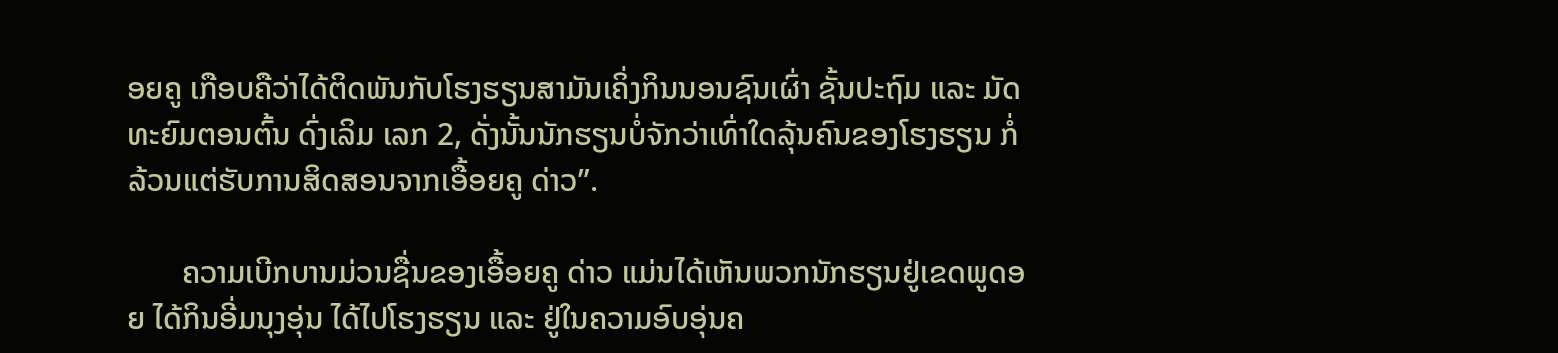ອຍຄູ ເກືອບຄືວ່າໄດ້ຕິດພັນກັບໂຮງຮຽນສາມັນເຄິ່ງກິນນອນຊົນເຜົ່າ ຊັ້ນປະຖົມ ແລະ ມັດທະຍົມຕອນຕົ້ນ ດົ່ງເລິມ ເລກ 2, ດັ່ງນັ້ນນັກຮຽນບໍ່ຈັກວ່າເທົ່າໃດລຸ້ນຄົນຂອງໂຮງຮຽນ ກໍ່ລ້ວນແຕ່ຮັບການສິດສອນຈາກເອື້ອຍຄູ ດ່າວ”.

       ຄວາມເບີກບານມ່ວນຊື່ນຂອງເອື້ອຍຄູ ດ່າວ ແມ່ນໄດ້ເຫັນພວກນັກຮຽນຢູ່ເຂດພູດອຍ ໄດ້ກິນອີ່ມນຸງອຸ່ນ ໄດ້ໄປໂຮງຮຽນ ແລະ ຢູ່ໃນຄວາມອົບອຸ່ນຄ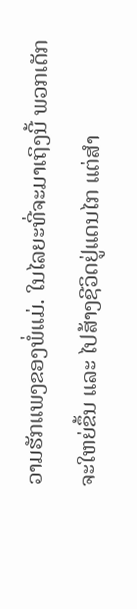ວາມຮັກແພງຂອງພໍ່ແມ່. ໃນໄລຍະທີ່ຈະມາເຖິງນີ້ ພວກເດັກຈະໃຫຍ່ຂຶ້ນ ແລະ ໄປສ້າງຊີວິດຢູ່ແດນໄກ ແຕ່ສຳ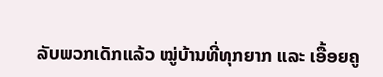ລັບພວກເດັກແລ້ວ ໝູ່ບ້ານທີ່ທຸກຍາກ ແລະ ເອື້ອຍຄູ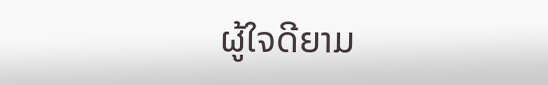ຜູ້ໃຈດີຍາມ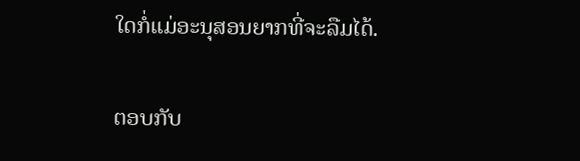ໃດກໍ່ແມ່ອະນຸສອນຍາກທີ່ຈະລືມໄດ້.

ຕອບກັບ